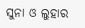ସୁନା ଓ ଲୁହାର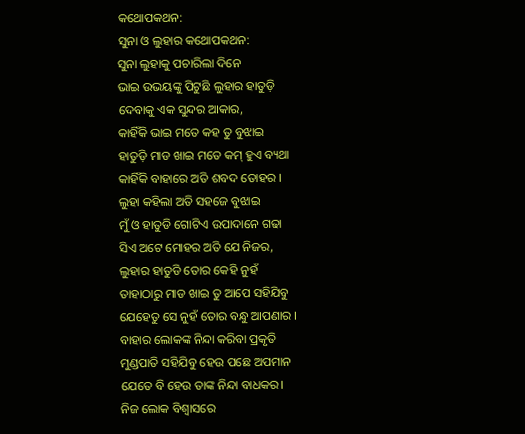କଥୋପକଥନ:
ସୁନା ଓ ଲୁହାର କଥୋପକଥନ:
ସୁନା ଲୁହାକୁ ପଚାରିଲା ଦିନେ
ଭାଇ ଉଭୟଙ୍କୁ ପିଟୁଛି ଲୁହାର ହାତୁଡ଼ି
ଦେବାକୁ ଏକ ସୁନ୍ଦର ଆକାର,
କାହିଁକି ଭାଇ ମତେ କହ ତୁ ବୁଝାଇ
ହାତୁଡ଼ି ମାଡ ଖାଇ ମତେ କମ୍ ହୁଏ ବ୍ୟଥା
କାହିଁକି ବାହାରେ ଅତି ଶବଦ ତୋହର ।
ଲୁହା କହିଲା ଅତି ସହଜେ ବୁଝାଇ
ମୁଁ ଓ ହାତୁଡି ଗୋଟିଏ ଉପାଦାନେ ଗଢା
ସିଏ ଅଟେ ମୋହର ଅତି ଯେ ନିଜର,
ଲୁହାର ହାତୁଡି ତୋର କେହି ନୁହଁ
ତାହାଠାରୁ ମାଡ ଖାଇ ତୁ ଆପେ ସହିଯିବୁ
ଯେହେତୁ ସେ ନୁହଁ ତୋର ବନ୍ଧୁ ଆପଣାର ।
ବାହାର ଲୋକଙ୍କ ନିନ୍ଦା କରିବା ପ୍ରକୃତି
ମୁଣ୍ଡପାତି ସହିଯିବୁ ହେଉ ପଛେ ଅପମାନ
ଯେତେ ବି ହେଉ ତାଙ୍କ ନିନ୍ଦା ବାଧକର।
ନିଜ ଲୋକ ବିଶ୍ୱାସରେ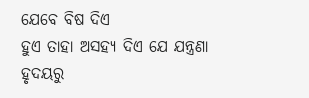ଯେବେ ବିଷ ଦିଏ
ହୁଏ ତାହା ଅସହ୍ୟ ଦିଏ ଯେ ଯନ୍ତ୍ରଣା
ହୃଦୟରୁ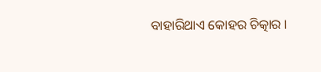ବାହାରିଥାଏ କୋହର ଚିତ୍କାର ।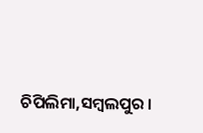ଚିପିଲିମା,ସମ୍ବଲପୁର ।